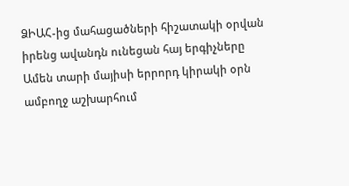ՁԻԱՀ-ից մահացածների հիշատակի օրվան իրենց ավանդն ունեցան հայ երգիչները
Ամեն տարի մայիսի երրորդ կիրակի օրն ամբողջ աշխարհում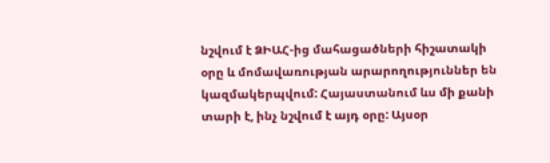նշվում է ՁԻԱՀ-ից մահացածների հիշատակի օրը և մոմավառության արարողություններ են կազմակերպվում: Հայաստանում ևս մի քանի տարի է, ինչ նշվում է այդ օրը: Այսօր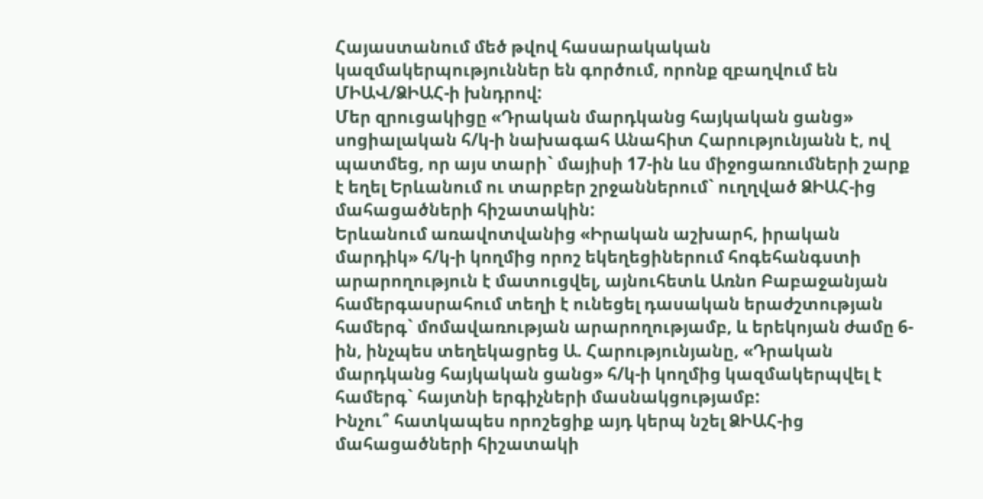Հայաստանում մեծ թվով հասարակական կազմակերպություններ են գործում, որոնք զբաղվում են ՄԻԱՎ/ՁԻԱՀ-ի խնդրով:
Մեր զրուցակիցը «Դրական մարդկանց հայկական ցանց» սոցիալական հ/կ-ի նախագահ Անահիտ Հարությունյանն է, ով պատմեց, որ այս տարի` մայիսի 17-ին ևս միջոցառումների շարք է եղել Երևանում ու տարբեր շրջաններում` ուղղված ՁԻԱՀ-ից մահացածների հիշատակին:
Երևանում առավոտվանից «Իրական աշխարհ, իրական մարդիկ» հ/կ-ի կողմից որոշ եկեղեցիներում հոգեհանգստի արարողություն է մատուցվել, այնուհետև Առնո Բաբաջանյան համերգասրահում տեղի է ունեցել դասական երաժշտության համերգ` մոմավառության արարողությամբ, և երեկոյան ժամը 6-ին, ինչպես տեղեկացրեց Ա. Հարությունյանը, «Դրական մարդկանց հայկական ցանց» հ/կ-ի կողմից կազմակերպվել է համերգ` հայտնի երգիչների մասնակցությամբ:
Ինչու՞ հատկապես որոշեցիք այդ կերպ նշել ՁԻԱՀ-ից մահացածների հիշատակի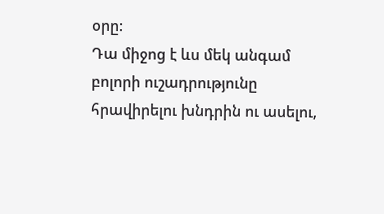օրը:
Դա միջոց է ևս մեկ անգամ բոլորի ուշադրությունը հրավիրելու խնդրին ու ասելու,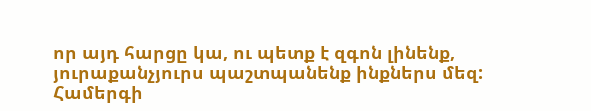որ այդ հարցը կա, ու պետք է զգոն լինենք, յուրաքանչյուրս պաշտպանենք ինքներս մեզ: Համերգի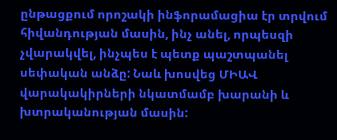ընթացքում որոշակի ինֆորամացիա էր տրվում հիվանդության մասին, ինչ անել, որպեսզի չվարակվել, ինչպես է պետք պաշտպանել սեփական անձը: Նաև խոսվեց ՄԻԱՎ վարակակիրների նկատմամբ խարանի և խտրականության մասին: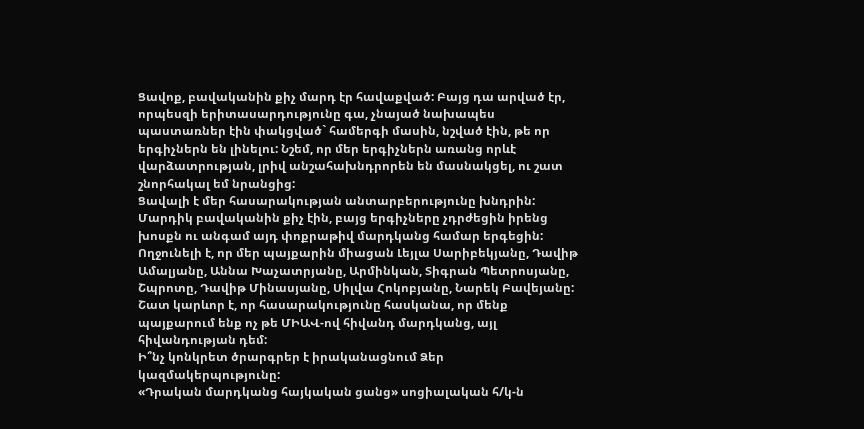Ցավոք, բավականին քիչ մարդ էր հավաքված: Բայց դա արված էր, որպեսզի երիտասարդությունը գա, չնայած նախապես պաստառներ էին փակցված` համերգի մասին, նշված էին, թե որ երգիչներն են լինելու: Նշեմ, որ մեր երգիչներն առանց որևէ վարձատրության, լրիվ անշահախնդրորեն են մասնակցել, ու շատ շնորհակալ եմ նրանցից:
Ցավալի է մեր հասարակության անտարբերությունը խնդրին: Մարդիկ բավականին քիչ էին, բայց երգիչները չդրժեցին իրենց խոսքն ու անգամ այդ փոքրաթիվ մարդկանց համար երգեցին: Ողջունելի է, որ մեր պայքարին միացան Լեյլա Սարիբեկյանը, Դավիթ Ամալյանը, Աննա Խաչատրյանը, Արմինկան, Տիգրան Պետրոսյանը, Շպրոտը, Դավիթ Մինասյանը, Սիլվա Հոկոբյանը, Նարեկ Բավեյանը: Շատ կարևոր է, որ հասարակությունը հասկանա, որ մենք պայքարում ենք ոչ թե ՄԻԱՎ-ով հիվանդ մարդկանց, այլ հիվանդության դեմ:
Ի՞նչ կոնկրետ ծրարգրեր է իրականացնում Ձեր կազմակերպությունը:
«Դրական մարդկանց հայկական ցանց» սոցիալական հ/կ-ն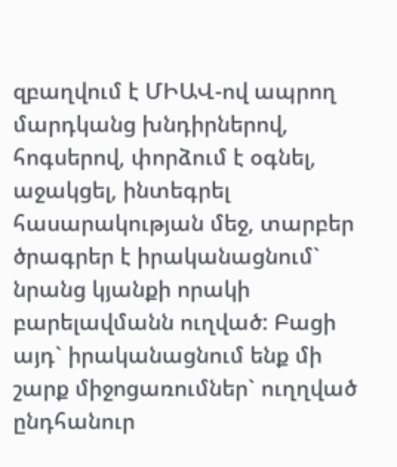զբաղվում է ՄԻԱՎ-ով ապրող մարդկանց խնդիրներով, հոգսերով, փորձում է օգնել, աջակցել, ինտեգրել հասարակության մեջ, տարբեր ծրագրեր է իրականացնում` նրանց կյանքի որակի բարելավմանն ուղված: Բացի այդ` իրականացնում ենք մի շարք միջոցառումներ` ուղղված ընդհանուր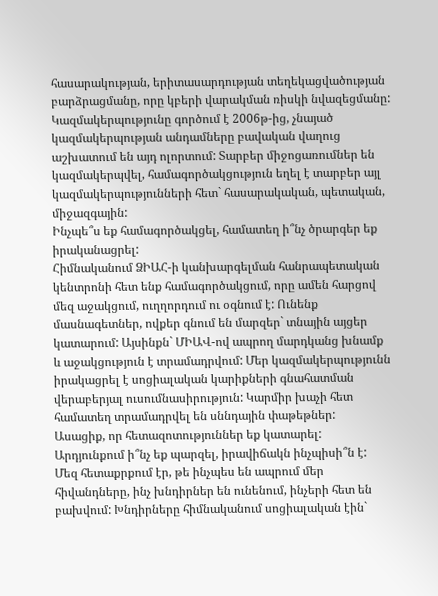հասարակության, երիտասարդության տեղեկացվածության բարձրացմանը, որը կբերի վարակման ռիսկի նվազեցմանը:
Կազմակերպությունը գործում է 2006թ-ից, չնայած կազմակերպության անդամները բավական վաղուց աշխատում են այդ ոլորտում: Տարբեր միջոցառումներ են կազմակերպվել, համագործակցություն եղել է տարբեր այլ կազմակերպությունների հետ` հասարակական, պետական, միջազգային:
Ինչպե՞ս եք համագործակցել, համատեղ ի՞նչ ծրարգեր եք իրականացրել:
Հիմնականում ՁԻԱՀ-ի կանխարգելման հանրապետական կենտրոնի հետ ենք համագործակցում, որը ամեն հարցով մեզ աջակցում, ուղղորդում ու օգնում է: Ունենք մասնագետներ, ովքեր գնում են մարզեր` տնային այցեր կատարում: Այսինքն` ՄԻԱՎ-ով ապրող մարդկանց խնամք և աջակցություն է տրամադրվում: Մեր կազմակերպությունն իրակացրել է սոցիալական կարիքների գնահատման վերաբերյալ ուսումնասիրություն: Կարմիր խաչի հետ համատեղ տրամադրվել են սննդային փաթեթներ:
Ասացիք, որ հետազոտություններ եք կատարել: Արդյունքում ի՞նչ եք պարզել, իրավիճակն ինչպիսի՞ն է:
Մեզ հետաքրքում էր, թե ինչպես են ապրում մեր հիվանդները, ինչ խնդիրներ են ունենում, ինչերի հետ են բախվում: Խնդիրները հիմնականում սոցիալական էին`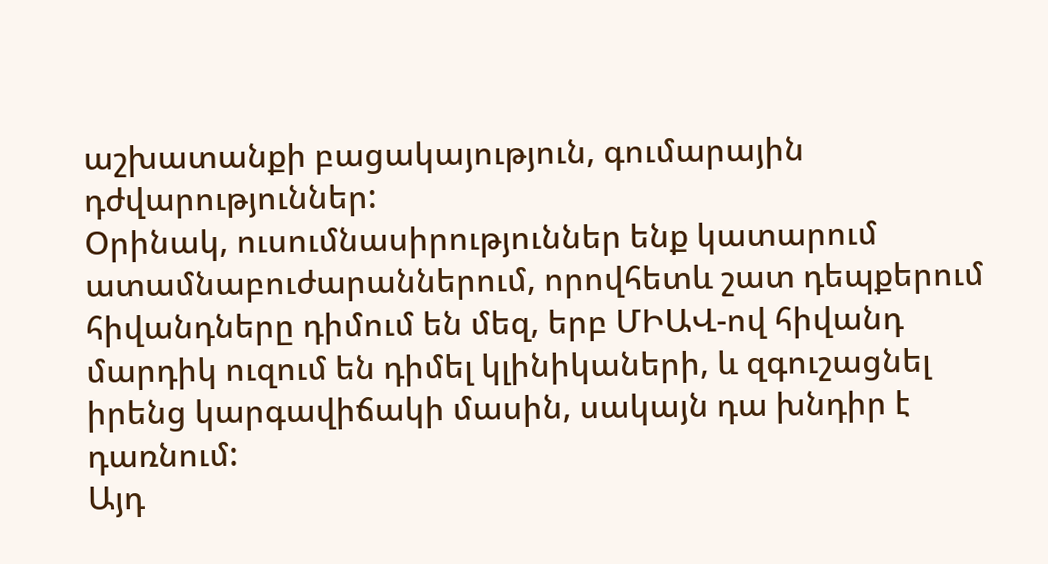աշխատանքի բացակայություն, գումարային դժվարություններ:
Օրինակ, ուսումնասիրություններ ենք կատարում ատամնաբուժարաններում, որովհետև շատ դեպքերում հիվանդները դիմում են մեզ, երբ ՄԻԱՎ-ով հիվանդ մարդիկ ուզում են դիմել կլինիկաների, և զգուշացնել իրենց կարգավիճակի մասին, սակայն դա խնդիր է դառնում:
Այդ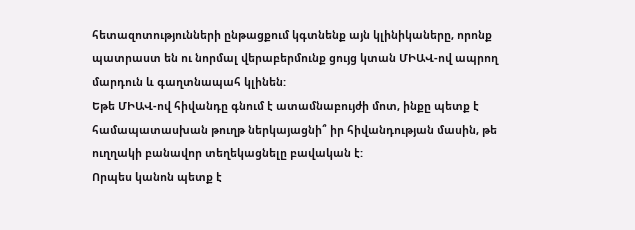հետազոտությունների ընթացքում կգտնենք այն կլինիկաները, որոնք պատրաստ են ու նորմալ վերաբերմունք ցույց կտան ՄԻԱՎ-ով ապրող մարդուն և գաղտնապահ կլինեն:
Եթե ՄԻԱՎ-ով հիվանդը գնում է ատամնաբույժի մոտ, ինքը պետք է համապատասխան թուղթ ներկայացնի՞ իր հիվանդության մասին, թե ուղղակի բանավոր տեղեկացնելը բավական է:
Որպես կանոն պետք է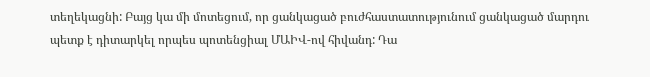տեղեկացնի: Բայց կա մի մոտեցում, որ ցանկացած բուժհաստատությունում ցանկացած մարդու պետք է դիտարկել որպես պոտենցիալ ՄԱԻՎ-ով հիվանդ: Դա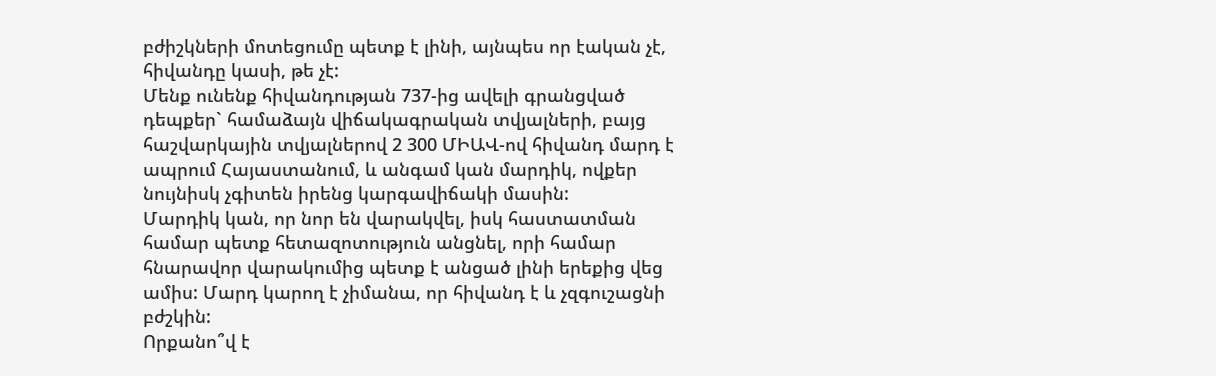բժիշկների մոտեցումը պետք է լինի, այնպես որ էական չէ, հիվանդը կասի, թե չէ:
Մենք ունենք հիվանդության 737-ից ավելի գրանցված դեպքեր` համաձայն վիճակագրական տվյալների, բայց հաշվարկային տվյալներով 2 300 ՄԻԱՎ-ով հիվանդ մարդ է ապրում Հայաստանում, և անգամ կան մարդիկ, ովքեր նույնիսկ չգիտեն իրենց կարգավիճակի մասին:
Մարդիկ կան, որ նոր են վարակվել, իսկ հաստատման համար պետք հետազոտություն անցնել, որի համար հնարավոր վարակումից պետք է անցած լինի երեքից վեց ամիս: Մարդ կարող է չիմանա, որ հիվանդ է և չզգուշացնի բժշկին:
Որքանո՞վ է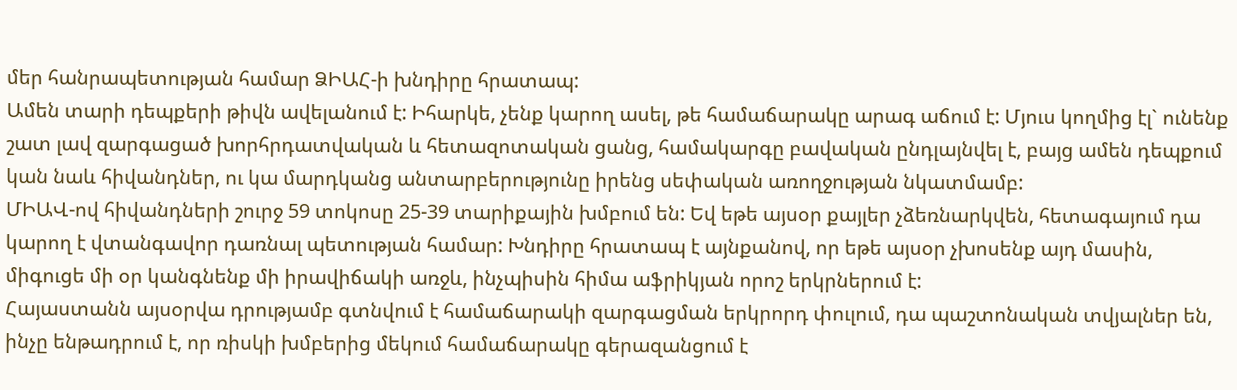մեր հանրապետության համար ՁԻԱՀ-ի խնդիրը հրատապ:
Ամեն տարի դեպքերի թիվն ավելանում է: Իհարկե, չենք կարող ասել, թե համաճարակը արագ աճում է: Մյուս կողմից էլ` ունենք շատ լավ զարգացած խորհրդատվական և հետազոտական ցանց, համակարգը բավական ընդլայնվել է, բայց ամեն դեպքում կան նաև հիվանդներ, ու կա մարդկանց անտարբերությունը իրենց սեփական առողջության նկատմամբ:
ՄԻԱՎ-ով հիվանդների շուրջ 59 տոկոսը 25-39 տարիքային խմբում են: Եվ եթե այսօր քայլեր չձեռնարկվեն, հետագայում դա կարող է վտանգավոր դառնալ պետության համար: Խնդիրը հրատապ է այնքանով, որ եթե այսօր չխոսենք այդ մասին, միգուցե մի օր կանգնենք մի իրավիճակի առջև, ինչպիսին հիմա աֆրիկյան որոշ երկրներում է:
Հայաստանն այսօրվա դրությամբ գտնվում է համաճարակի զարգացման երկրորդ փուլում, դա պաշտոնական տվյալներ են, ինչը ենթադրում է, որ ռիսկի խմբերից մեկում համաճարակը գերազանցում է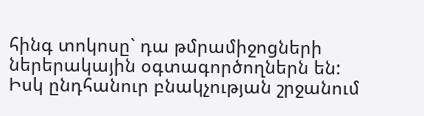հինգ տոկոսը` դա թմրամիջոցների ներերակային օգտագործողներն են: Իսկ ընդհանուր բնակչության շրջանում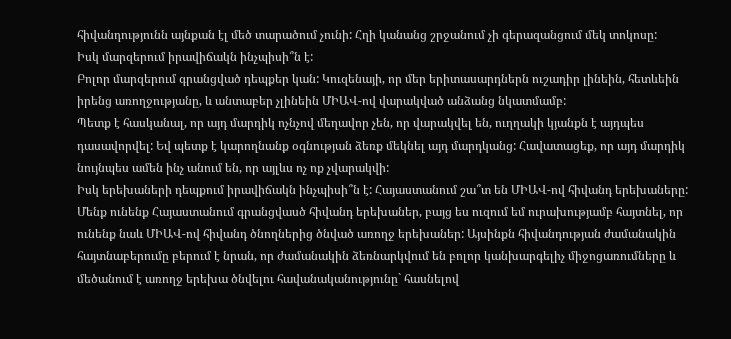հիվանդությունն այնքան էլ մեծ տարածում չունի: Հղի կանանց շրջանում չի գերազանցում մեկ տոկոսը:
Իսկ մարզերում իրավիճակն ինչպիսի՞ն է:
Բոլոր մարզերում գրանցված դեպքեր կան: Կուզենայի, որ մեր երիտասարդներն ուշադիր լինեին, հետևեին իրենց առողջությանը, և անտաբեր չլինեին ՄԻԱՎ-ով վարակված անձանց նկատմամբ:
Պետք է հասկանալ, որ այդ մարդիկ ոչնչով մեղավոր չեն, որ վարակվել են, ուղղակի կյանքն է այդպես դասավորվել: Եվ պետք է կարողնանք օգնության ձեռք մեկնել այդ մարդկանց: Հավատացեք, որ այդ մարդիկ նույնպես ամեն ինչ անում են, որ այլևս ոչ ոք չվարակվի:
Իսկ երեխաների դեպքում իրավիճակն ինչպիսի՞ն է: Հայաստանում շա՞տ են ՄԻԱՎ-ով հիվանդ երեխաները:
Մենք ունենք Հայաստանում գրանցվասծ հիվանդ երեխաներ, բայց ես ուզում եմ ուրախությամբ հայտնել, որ ունենք նաև ՄԻԱՎ-ով հիվանդ ծնողներից ծնված առողջ երեխաներ: Այսինքն հիվանդության ժամանակին հայտնաբերումը բերում է նրան, որ ժամանակին ձեռնարկվում են բոլոր կանխարգելիչ միջոցառումները և մեծանում է առողջ երեխա ծնվելու հավանականությունը` հասնելով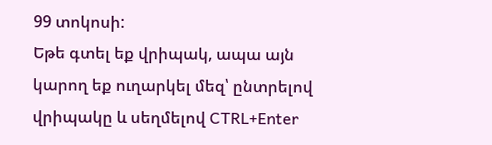99 տոկոսի:
Եթե գտել եք վրիպակ, ապա այն կարող եք ուղարկել մեզ՝ ընտրելով վրիպակը և սեղմելով CTRL+Enter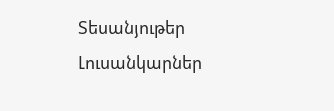Տեսանյութեր
Լուսանկարներ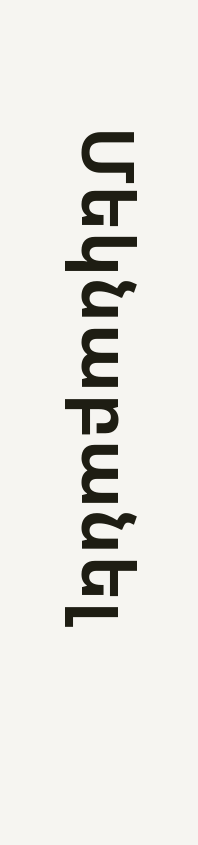Մեկնաբանել